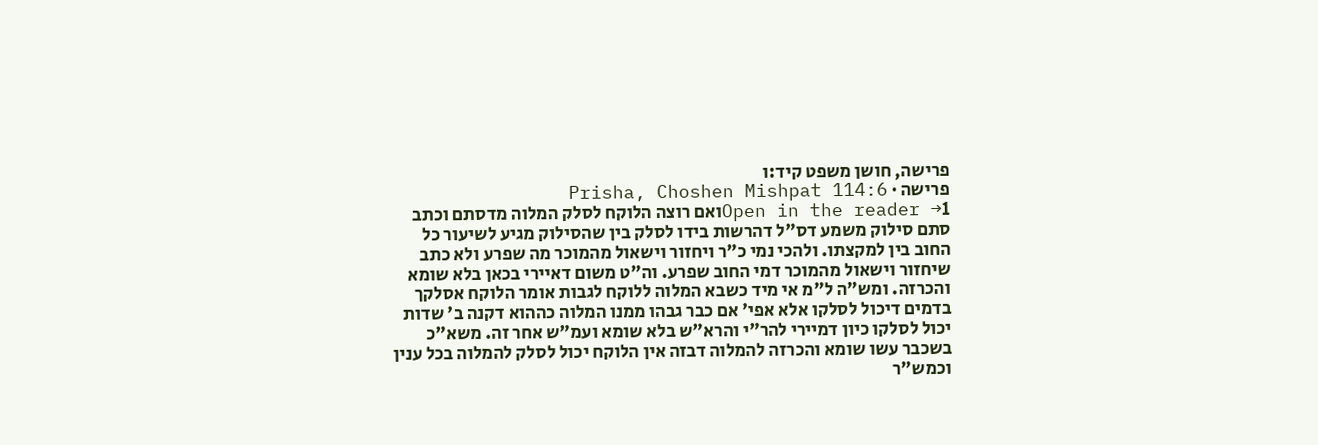פרישה, חושן משפט קיד:ו
פרישה · Prisha, Choshen Mishpat 114:6
Open in the reader →1ואם רוצה הלוקח לסלק המלוה מדסתם וכתב סתם סילוק משמע דס"ל דהרשות בידו לסלק בין שהסילוק מגיע לשיעור כל החוב בין למקצתו. ולהכי נמי כ"ר ויחזור וישאול מהמוכר מה שפרע ולא כתב שיחזור וישאול מהמוכר דמי החוב שפרע. וה"ט משום דאיירי בכאן בלא שומא והכרזה. ומש"ה ל"מ אי מיד כשבא המלוה ללוקח לגבות אומר הלוקח אסלקך בדמים דיכול לסלקו אלא אפי' אם כבר גבהו ממנו המלוה כההוא דקנה ב' שדות יכול לסלקו כיון דמיירי להר"י והרא"ש בלא שומא ועמ"ש אחר זה. משא"כ בשכבר עשו שומא והכרזה להמלוה דבזה אין הלוקח יכול לסלק להמלוה בכל ענין וכמש"ר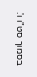בסמוך סט"ו ו'.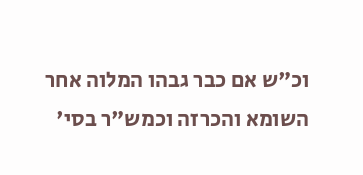וכ"ש אם כבר גבהו המלוה אחר השומא והכרזה וכמש"ר בסי'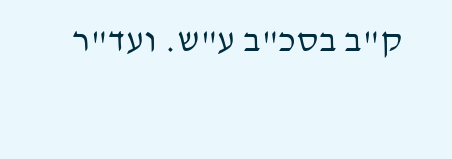ק"ב בסכ"ב ע"ש. ועד"ר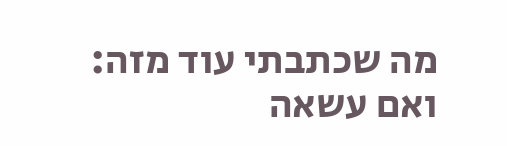מה שכתבתי עוד מזה: ואם עשאה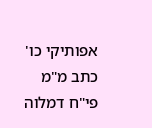אפותיקי כו' כתב מ"מ פי"ח דמלוה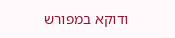ודוקא במפורש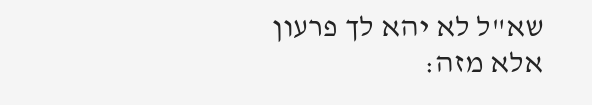שא"ל לא יהא לך פרעון אלא מזה: